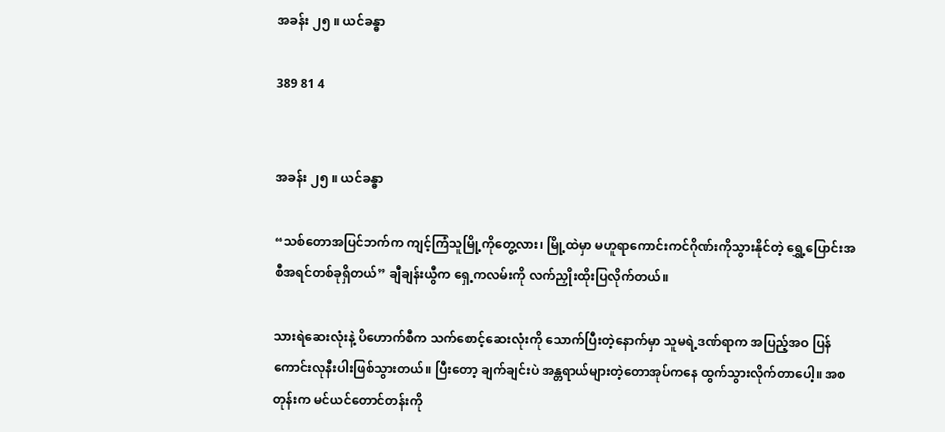အခန်း ၂၅ ။ ယင်ခန္ဓာ

389 81 4


အခန်း ၂၅ ။ ယင်ခန္ဓာ

“သစ်တောအပြင်ဘက်က ကျင့်ကြံသူမြို့ကိုတွေ့လား၊ မြို့ထဲမှာ မဟူရာကောင်းကင်ဂိုဏ်းကိုသွားနိုင်တဲ့ ရွှေ့ပြောင်းအစီအရင်တစ်ခုရှိတယ်” ချီချန်းယွီက ရှေ့ကလမ်းကို လက်ညှိုးထိုးပြလိုက်တယ်။

သားရဲဆေးလုံးနဲ့ ပိဟောက်စီက သက်စောင့်ဆေးလုံးကို သောက်ပြီးတဲ့နောက်မှာ သူမရဲ့ဒဏ်ရာက အပြည့်အဝ ပြန်ကောင်းလုနီးပါးဖြစ်သွားတယ်။ ပြီးတော့ ချက်ချင်းပဲ အန္တရာယ်များတဲ့တောအုပ်ကနေ ထွက်သွားလိုက်တာပေါ့။ အစတုန်းက မင်ယင်တောင်တန်းကို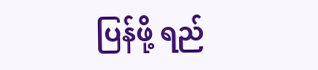ပြန်ဖို့ ရည်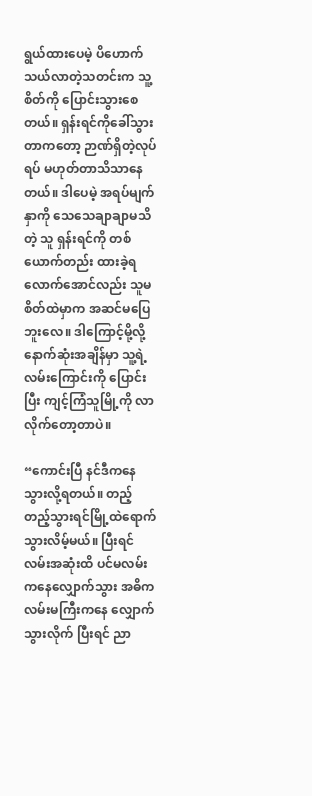ရွယ်ထားပေမဲ့ ပိဟောက် သယ်လာတဲ့သတင်းက သူ့စိတ်ကို ပြောင်းသွားစေတယ်။ ရှန်းရင်ကိုခေါ်သွားတာကတော့ ဉာဏ်ရှိတဲ့လုပ်ရပ် မဟုတ်တာသိသာနေတယ်။ ဒါပေမဲ့ အရပ်မျက်နှာကို သေသေချာချာမသိတဲ့ သူ ရှန်းရင်ကို တစ်ယောက်တည်း ထားခဲ့ရလောက်အောင်လည်း သူမစိတ်ထဲမှာက အဆင်မပြေဘူးလေ။ ဒါကြောင့်မို့လို့ နောက်ဆုံးအချိန်မှာ သူ့ရဲ့လမ်းကြောင်းကို ပြောင်းပြီး ကျင့်ကြံသူမြို့ကို လာလိုက်တော့တာပဲ။

“ကောင်းပြီ နင်ဒီကနေ သွားလို့ရတယ်။ တည့်တည့်သွားရင်မြို့ထဲရောက်သွားလိမ့်မယ်။ ပြီးရင် လမ်းအဆုံးထိ ပင်မလမ်းကနေလျှောက်သွား အဓိကလမ်းမကြီးကနေ လျှောက်သွားလိုက် ပြီးရင် ညာ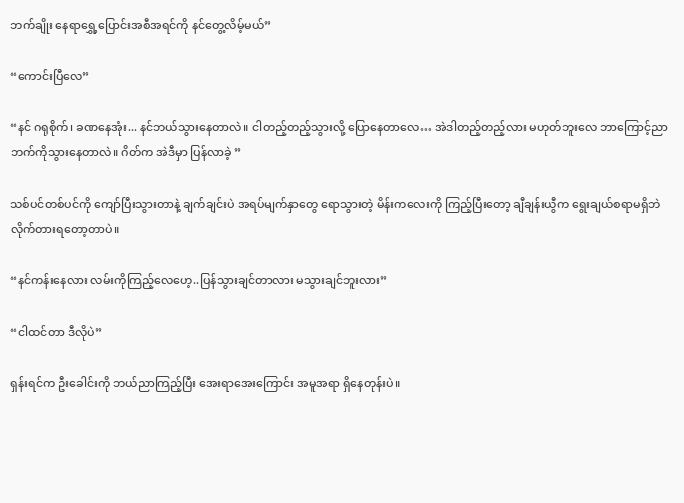ဘက်ချိုး နေရာရွှေ့ပြောင်းအစီအရင်ကို နင်တွေ့လိမ့်မယ်”

“ကောင်းပြီလေ”

“နင် ဂရုစိုက်၊ ခဏနေအုံး... နင်ဘယ်သွားနေတာလဲ။ ငါတည့်တည့်သွားလို့ ပြောနေတာလေ… အဲဒါတည့်တည့်လား မဟုတ်ဘူးလေ ဘာကြောင့်ညာဘက်ကိုသွားနေတာလဲ။ ဂိတ်က အဲဒီမှာ ပြန်လာခဲ့ ”

သစ်ပင်တစ်ပင်ကို ကျော်ပြီးသွားတာနဲ့ ချက်ချင်းပဲ အရပ်မျက်နှာတွေ ရောသွားတဲ့ မိန်းကလေးကို ကြည့်ပြီးတော့ ချီချန်းယွီက ရွေးချယ်စရာမရှိဘဲ လိုက်တားရတော့တာပဲ။

“နင်ကန်းနေလား လမ်းကိုကြည့်လေဟေ့..ပြန်သွားချင်တာလား မသွားချင်ဘူးလား”

“ငါထင်တာ ဒီလိုပဲ”

ရှန်းရင်က ဦးခေါင်းကို ဘယ်ညာကြည့်ပြီး အေးရာအေးကြောင်း အမူအရာ ရှိနေတုန်းပဲ။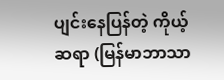ပျင်းနေပြန်တဲ့ ကိုယ့်ဆရာ (မြန်မာဘာသာ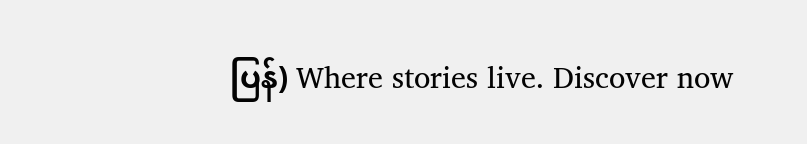ပြန်) Where stories live. Discover now